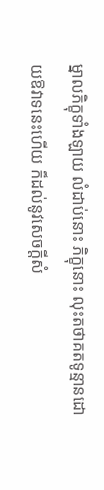ម្នាលភិក្ខុទាំងឡាយ លំដាប់នោះ ភិក្ខុនោះ លុះតថាគតទូន្មានដោយឱវាទនេះហើយ ក៏ដល់នូវសេចក្ដីសំ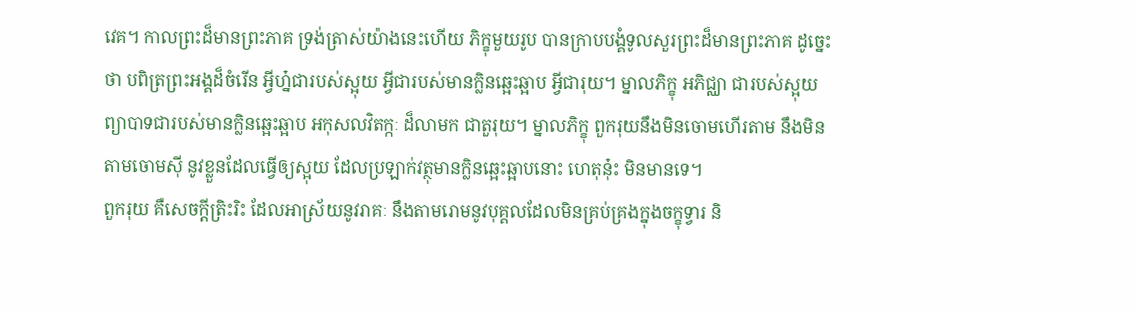វេគ។ កាលព្រះដ៏មានព្រះភាគ ទ្រង់ត្រាស់យ៉ាងនេះហើយ ភិក្ខុមួយរូប បានក្រាបបង្គំទូលសួរព្រះដ៏មានព្រះភាគ ដូច្នេះថា បពិត្រព្រះអង្គដ៏ចំរើន អ្វីហ្ន៎ជារបស់ស្អុយ អ្វីជារបស់មានក្លិនឆ្អេះឆ្អាប អ្វីជារុយ។ ម្នាលភិក្ខុ អភិជ្ឈា ជារបស់ស្អុយ ព្យាបាទជារបស់មានក្លិនឆ្អេះឆ្អាប អកុសលវិតក្កៈ ដ៏លាមក ជាតួរុយ។ ម្នាលភិក្ខុ ពួករុយនឹងមិនចោមហើរតាម នឹងមិនតាមចោមស៊ី នូវខ្លួនដែលធ្វើឲ្យស្អុយ ដែលប្រឡាក់វត្ថុមានក្លិនឆ្អេះឆ្អាបនោះ ហេតុនុ៎ះ មិនមានទេ។
ពួករុយ គឺសេចក្ដីត្រិះរិះ ដែលអាស្រ័យនូវរាគៈ នឹងតាមរោមនូវបុគ្គលដែលមិនគ្រប់គ្រងក្នុងចក្ខុទ្វារ និ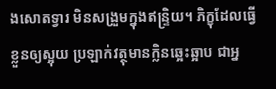ងសោតទ្វារ មិនសង្រួមក្នុងឥន្រ្ទិយ។ ភិក្ខុដែលធ្វើខ្លួនឲ្យស្អុយ ប្រឡាក់វត្ថុមានក្លិនឆ្អេះឆ្អាប ជាអ្ន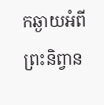កឆ្ងាយអំពីព្រះនិព្វាន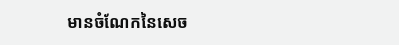មានចំណែកនៃសេច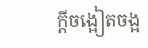ក្ដីចង្អៀតចង្អ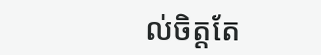ល់ចិត្តតែ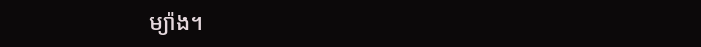ម្យ៉ាង។